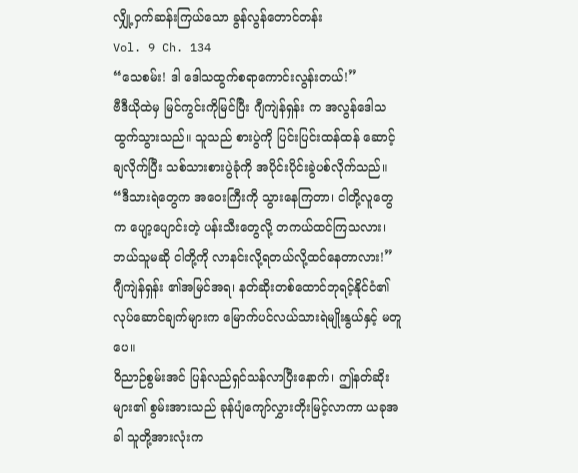လျှို့ဝှက်ဆန်းကြယ်သော ခွန်လွန်တောင်တန်း
Vol. 9 Ch. 134
“သေစမ်း! ဒါ ဒေါသထွက်စရာကောင်းလွန်းတယ်!”
ဗီဒီယိုထဲမှ မြင်ကွင်းကိုမြင်ပြီး ဂျီကျဲန်ရှန်း က အလွန်ဒေါသထွက်သွားသည်။ သူသည် စားပွဲကို ပြင်းပြင်းထန်ထန် ဆောင့်ချလိုက်ပြီး သစ်သားစားပွဲခုံကို အပိုင်းပိုင်းခွဲပစ်လိုက်သည်။
“ဒီသားရဲတွေက အဝေးကြီးကို သွားနေကြတာ၊ ငါတို့လူတွေက ပျော့ပျောင်းတဲ့ ပန်းသီးတွေလို့ တကယ်ထင်ကြသလား၊ ဘယ်သူမဆို ငါတို့ကို လာနင်းလို့ရတယ်လို့ထင်နေတာလား!”
ဂျီကျဲန်ရှန်း ၏အမြင်အရ၊ နတ်ဆိုးတစ်ထောင်ဘုရင့်နိုင်ငံ၏ လုပ်ဆောင်ချက်များက မြောက်ပင်လယ်သားရဲမျိုးနွယ်နှင့် မတူပေ။
ဝိညာဉ်စွမ်းအင် ပြန်လည်ရှင်သန်လာပြီးနောက်၊ ဤနတ်ဆိုးများ၏ စွမ်းအားသည် ခုန်ပျံကျော်လွှားတိုးမြင့်လာကာ ယခုအခါ သူတို့အားလုံးက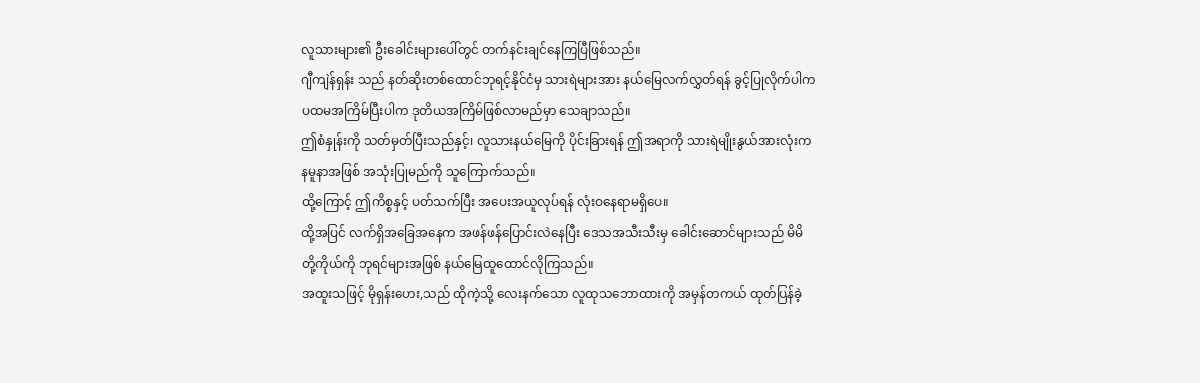လူသားများ၏ ဦးခေါင်းများပေါ်တွင် တက်နင်းချင်နေကြပြီဖြစ်သည်။
ဂျီကျဲန်ရှန်း သည် နတ်ဆိုးတစ်ထောင်ဘုရင့်နိုင်ငံမှ သားရဲများအား နယ်မြေလက်လွှတ်ရန် ခွင့်ပြုလိုက်ပါက ပထမအကြိမ်ပြီးပါက ဒုတိယအကြိမ်ဖြစ်လာမည်မှာ သေချာသည်။
ဤစံနှုန်းကို သတ်မှတ်ပြီးသည်နှင့်၊ လူသားနယ်မြေကို ပိုင်းခြားရန် ဤအရာကို သားရဲမျိုးနွယ်အားလုံးက နမူနာအဖြစ် အသုံးပြုမည်ကို သူကြောက်သည်။
ထို့ကြောင့် ဤကိစ္စနှင့် ပတ်သက်ပြီး အပေးအယူလုပ်ရန် လုံးဝနေရာမရှိပေ။
ထို့အပြင် လက်ရှိအခြေအနေက အဖန်ဖန်ပြောင်းလဲနေပြီး ဒေသအသီးသီးမှ ခေါင်းဆောင်များသည် မိမိတို့ကိုယ်ကို ဘုရင်များအဖြစ် နယ်မြေထူထောင်လိုကြသည်။
အထူးသဖြင့် မိုရှန်းဟေး,သည် ထိုကဲ့သို့ လေးနက်သော လူထုသဘောထားကို အမှန်တကယ် ထုတ်ပြန်ခဲ့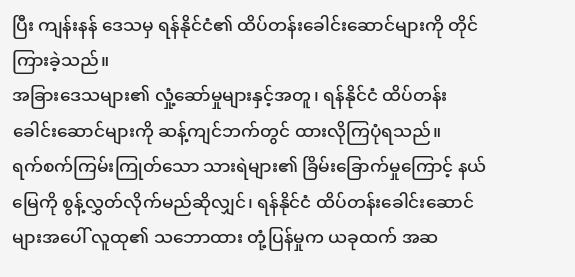ပြီး ကျန်းနန် ဒေသမှ ရန်နိုင်ငံ၏ ထိပ်တန်းခေါင်းဆောင်များကို တိုင်ကြားခဲ့သည်။
အခြားဒေသများ၏ လှုံ့ဆော်မှုများနှင့်အတူ၊ ရန်နိုင်ငံ ထိပ်တန်းခေါင်းဆောင်များကို ဆန့်ကျင်ဘက်တွင် ထားလိုကြပုံရသည်။
ရက်စက်ကြမ်းကြုတ်သော သားရဲများ၏ ခြိမ်းခြောက်မှုကြောင့် နယ်မြေကို စွန့်လွှတ်လိုက်မည်ဆိုလျှင်၊ ရန်နိုင်ငံ ထိပ်တန်းခေါင်းဆောင်များအပေါ် လူထု၏ သဘောထား တုံ့ပြန်မှုက ယခုထက် အဆ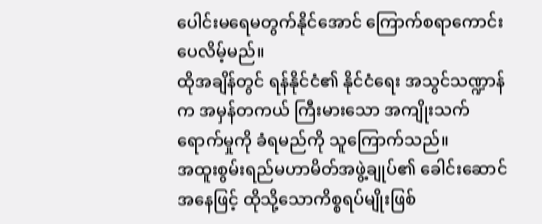ပေါင်းမရေမတွက်နိုင်အောင် ကြောက်စရာကောင်းပေလိမ့်မည်။
ထိုအချိန်တွင် ရန်နိုင်ငံ၏ နိုင်ငံရေး အသွင်သဏ္ဍာန်က အမှန်တကယ် ကြီးမားသော အကျိုးသက်ရောက်မှုကို ခံရမည်ကို သူကြောက်သည်။
အထူးစွမ်းရည်မဟာမိတ်အဖွဲ့ချုပ်၏ ခေါင်းဆောင် အနေဖြင့် ထိုသို့သောကိစ္စရပ်မျိုးဖြစ်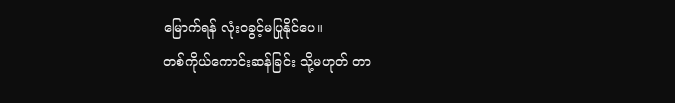မြောက်ရန် လုံးဝခွင့်မပြုနိုင်ပေ။
တစ်ကိုယ်ကောင်းဆန်ခြင်း သို့မဟုတ် တာ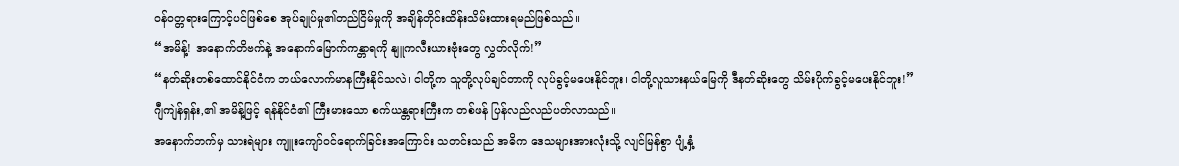ဝန်ဝတ္တရားကြောင့်ပင်ဖြစ်စေ အုပ်ချုပ်မှု၏တည်ငြိမ်မှုကို အချိန်တိုင်းထိန်းသိမ်းထားရမည်ဖြစ်သည်။
“အမိန့်! အနောက်တိဗက်နဲ့ အနောက်မြောက်ကန္တာရကို နျူကလီးယားဗုံးတွေ လွှတ်လိုက်!”
“နတ်ဆိုးတစ်ထောင်နိုင်ငံက ဘယ်လောက်မာနကြီးနိုင်သလဲ၊ ငါတို့က သူတို့လုပ်ချင်တာကို လုပ်ခွင့်မပေးနိုင်ဘူး၊ ငါတို့လူသားနယ်မြေကို ဒီနတ်ဆိုးတွေ သိမ်းပိုက်ခွင့်မပေးနိုင်ဘူး!”
ဂျီကျဲန်ရှန်း,၏ အမိန့်ဖြင့် ရန်နိုင်ငံ၏ ကြီးမားသော စက်ယန္တရားကြီးက တစ်ဖန် ပြန်လည်လည်ပတ်လာသည်။
အနောက်ဘက်မှ သားရဲများ ကျူးကျော်ဝင်ရောက်ခြင်းအကြောင်း သတင်းသည် အဓိက ဒေသများအားလုံးသို့ လျင်မြန်စွာ ပျံ့နှံ့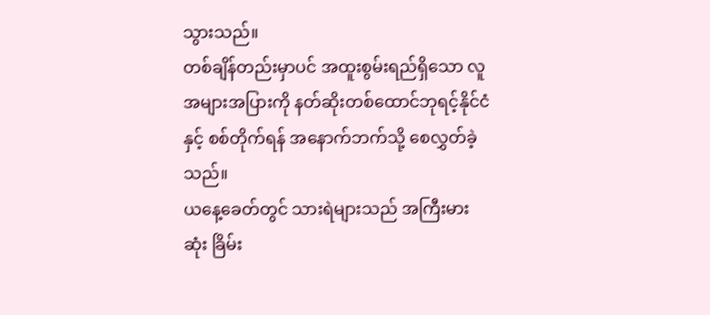သွားသည်။
တစ်ချိန်တည်းမှာပင် အထူးစွမ်းရည်ရှိသော လူအများအပြားကို နတ်ဆိုးတစ်ထောင်ဘုရင့်နိုင်ငံနှင့် စစ်တိုက်ရန် အနောက်ဘက်သို့ စေလွှတ်ခဲ့သည်။
ယနေ့ခေတ်တွင် သားရဲများသည် အကြီးမားဆုံး ခြိမ်း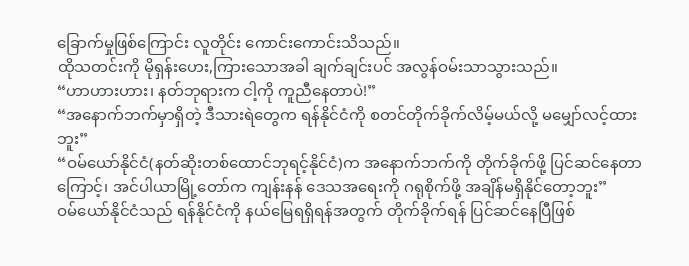ခြောက်မှုဖြစ်ကြောင်း လူတိုင်း ကောင်းကောင်းသိသည်။
ထိုသတင်းကို မိုရှန်းဟေး,ကြားသောအခါ ချက်ချင်းပင် အလွန်ဝမ်းသာသွားသည်။
“ဟာဟားဟား၊ နတ်ဘုရားက ငါ့ကို ကူညီနေတာပဲ!”
“အနောက်ဘက်မှာရှိတဲ့ ဒီသားရဲတွေက ရန်နိုင်ငံကို စတင်တိုက်ခိုက်လိမ့်မယ်လို့ မမျှော်လင့်ထားဘူး”
“ဝမ်ယော်နိုင်ငံ(နတ်ဆိုးတစ်ထောင်ဘုရင့်နိုင်ငံ)က အနောက်ဘက်ကို တိုက်ခိုက်ဖို့ ပြင်ဆင်နေတာကြောင့်၊ အင်ပါယာမြို့တော်က ကျန်းနန် ဒေသအရေးကို ဂရုစိုက်ဖို့ အချိန်မရှိနိုင်တော့ဘူး”
ဝမ်ယော်နိုင်ငံသည် ရန်နိုင်ငံကို နယ်မြေရရှိရန်အတွက် တိုက်ခိုက်ရန် ပြင်ဆင်နေပြီဖြစ်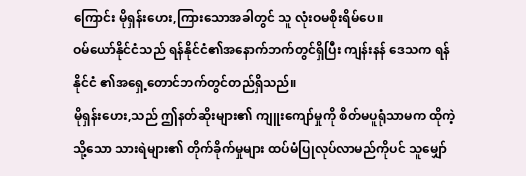ကြောင်း မိုရှန်းဟေး,ကြားသောအခါတွင် သူ လုံးဝမစိုးရိမ်ပေ။
ဝမ်ယော်နိုင်ငံသည် ရန်နိုင်ငံ၏အနောက်ဘက်တွင်ရှိပြီး ကျန်းနန် ဒေသက ရန်နိုင်ငံ ၏အရှေ့တောင်ဘက်တွင်တည်ရှိသည်။
မိုရှန်းဟေး,သည် ဤနတ်ဆိုးများ၏ ကျူးကျော်မှုကို စိတ်မပူရုံသာမက ထိုကဲ့သို့သော သားရဲများ၏ တိုက်ခိုက်မှုများ ထပ်မံပြုလုပ်လာမည်ကိုပင် သူမျှော်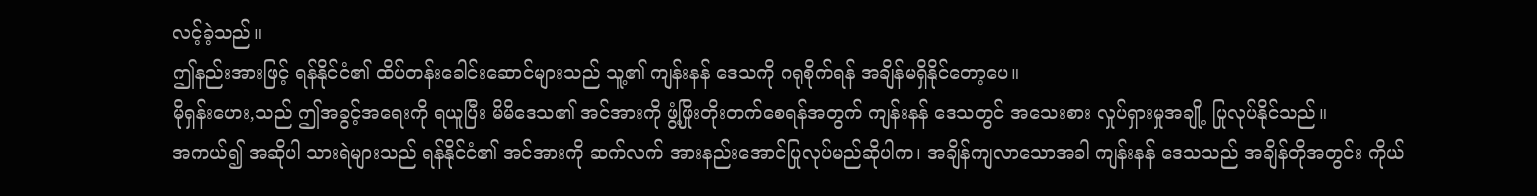လင့်ခဲ့သည်။
ဤနည်းအားဖြင့် ရန်နိုင်ငံ၏ ထိပ်တန်းခေါင်းဆောင်များသည် သူ့၏ ကျန်းနန် ဒေသကို ဂရုစိုက်ရန် အချိန်မရှိနိုင်တော့ပေ။
မိုရှန်းဟေး,သည် ဤအခွင့်အရေးကို ရယူပြီး မိမိဒေသ၏ အင်အားကို ဖွံ့ဖြိုးတိုးတက်စေရန်အတွက် ကျန်းနန် ဒေသတွင် အသေးစား လှုပ်ရှားမှုအချို့ ပြုလုပ်နိုင်သည်။
အကယ်၍ အဆိုပါ သားရဲများသည် ရန်နိုင်ငံ၏ အင်အားကို ဆက်လက် အားနည်းအောင်ပြုလုပ်မည်ဆိုပါက၊ အချိန်ကျလာသောအခါ ကျန်းနန် ဒေသသည် အချိန်တိုအတွင်း ကိုယ်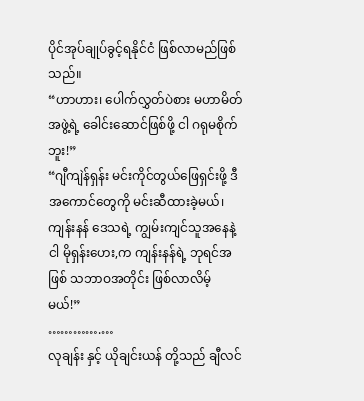ပိုင်အုပ်ချုပ်ခွင့်ရနိုင်ငံ ဖြစ်လာမည်ဖြစ်သည်။
“ဟာဟား၊ ပေါက်လွှတ်ပဲစား မဟာမိတ်အဖွဲ့ရဲ့ ခေါင်းဆောင်ဖြစ်ဖို့ ငါ ဂရုမစိုက်ဘူး!”
“ဂျီကျဲန်ရှန်း မင်းကိုင်တွယ်ဖြေရှင်းဖို့ ဒီအကောင်တွေကို မင်းဆီထားခဲ့မယ်၊ ကျန်းနန် ဒေသရဲ့ ကျွမ်းကျင်သူအနေနဲ့ ငါ မိုရှန်းဟေး,က ကျန်းနန်ရဲ့ ဘုရင်အဖြစ် သဘာဝအတိုင်း ဖြစ်လာလိမ့်မယ်!”
………….…
လုချန်း နှင့် ယိုချင်းယန် တို့သည် ချီလင်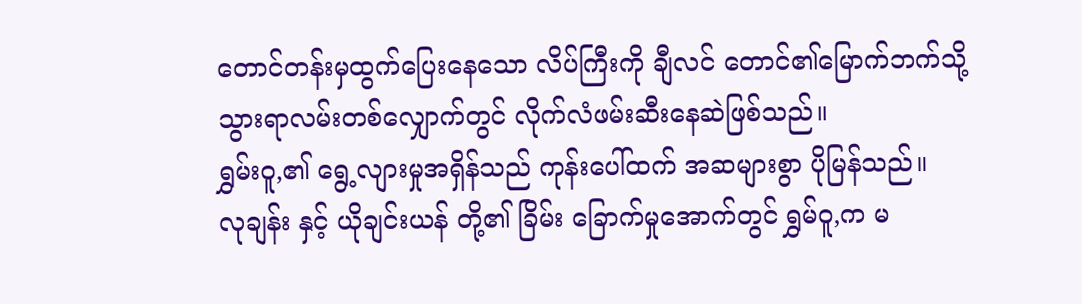တောင်တန်းမှထွက်ပြေးနေသော လိပ်ကြီးကို ချီလင် တောင်၏မြောက်ဘက်သို့သွားရာလမ်းတစ်လျှောက်တွင် လိုက်လံဖမ်းဆီးနေဆဲဖြစ်သည်။
ရွှမ်းဝူ,၏ ရွေ့လျားမှုအရှိန်သည် ကုန်းပေါ်ထက် အဆများစွာ ပိုမြန်သည်။
လုချန်း နှင့် ယိုချင်းယန် တို့၏ ခြိမ်း ခြောက်မှုအောက်တွင် ရွှမ်ဝူ,က မ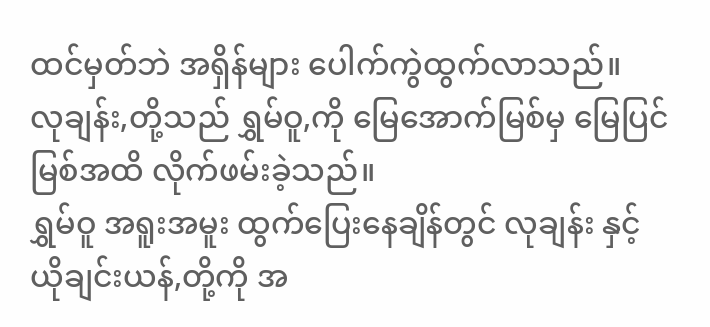ထင်မှတ်ဘဲ အရှိန်များ ပေါက်ကွဲထွက်လာသည်။
လုချန်း,တို့သည် ရွှမ်ဝူ,ကို မြေအောက်မြစ်မှ မြေပြင်မြစ်အထိ လိုက်ဖမ်းခဲ့သည်။
ရွှမ်ဝူ အရူးအမူး ထွက်ပြေးနေချိန်တွင် လုချန်း နှင့် ယိုချင်းယန်,တို့ကို အ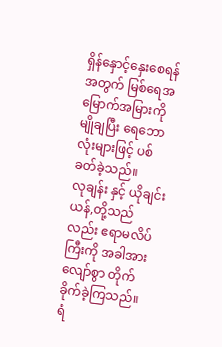ရှိန်နှောင့်နှေးစေရန်အတွက် မြစ်ရေအမြောက်အမြားကို မျိုချပြီး ရေဘောလုံးများဖြင့် ပစ်ခတ်ခဲ့သည်။
လုချန်း နှင့် ယိုချင်းယန်,တို့သည်လည်း ဧရာမလိပ်ကြီးကို အခါအားလျော်စွာ တိုက်ခိုက်ခဲ့ကြသည်။
ရံ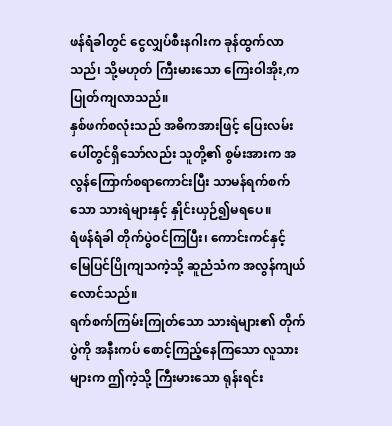ဖန်ရံခါတွင် ငွေလျှပ်စီးနဂါးက ခုန်ထွက်လာသည်၊ သို့မဟုတ် ကြီးမားသော ကြေးဝါအိုး,က ပြုတ်ကျလာသည်။
နှစ်ဖက်စလုံးသည် အဓိကအားဖြင့် ပြေးလမ်းပေါ်တွင်ရှိသော်လည်း သူတို့၏ စွမ်းအားက အလွန်ကြောက်စရာကောင်းပြီး သာမန်ရက်စက်သော သားရဲများနှင့် နှိုင်းယှဉ်၍မရပေ။
ရံဖန်ရံခါ တိုက်ပွဲဝင်ကြပြီး၊ ကောင်းကင်နှင့် မြေပြင်ပြိုကျသကဲ့သို့ ဆူညံသံက အလွန်ကျယ်လောင်သည်။
ရက်စက်ကြမ်းကြုတ်သော သားရဲများ၏ တိုက်ပွဲကို အနီးကပ် စောင့်ကြည့်နေကြသော လူသားများက ဤကဲ့သို့ ကြီးမားသော ရုန်းရင်း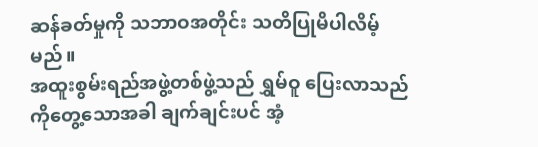ဆန်ခတ်မှုကို သဘာဝအတိုင်း သတိပြုမိပါလိမ့်မည်။
အထူးစွမ်းရည်အဖွဲ့တစ်ဖွဲ့သည် ရွှမ်ဝူ ပြေးလာသည်ကိုတွေ့သောအခါ ချက်ချင်းပင် အံ့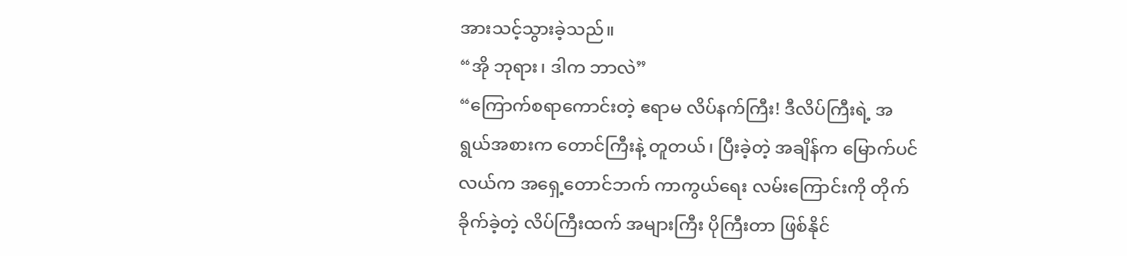အားသင့်သွားခဲ့သည်။
“အို ဘုရား၊ ဒါက ဘာလဲ”
“ကြောက်စရာကောင်းတဲ့ ဧရာမ လိပ်နက်ကြီး! ဒီလိပ်ကြီးရဲ့ အရွယ်အစားက တောင်ကြီးနဲ့ တူတယ်၊ ပြီးခဲ့တဲ့ အချိန်က မြောက်ပင်လယ်က အရှေ့တောင်ဘက် ကာကွယ်ရေး လမ်းကြောင်းကို တိုက်ခိုက်ခဲ့တဲ့ လိပ်ကြီးထက် အများကြီး ပိုကြီးတာ ဖြစ်နိုင်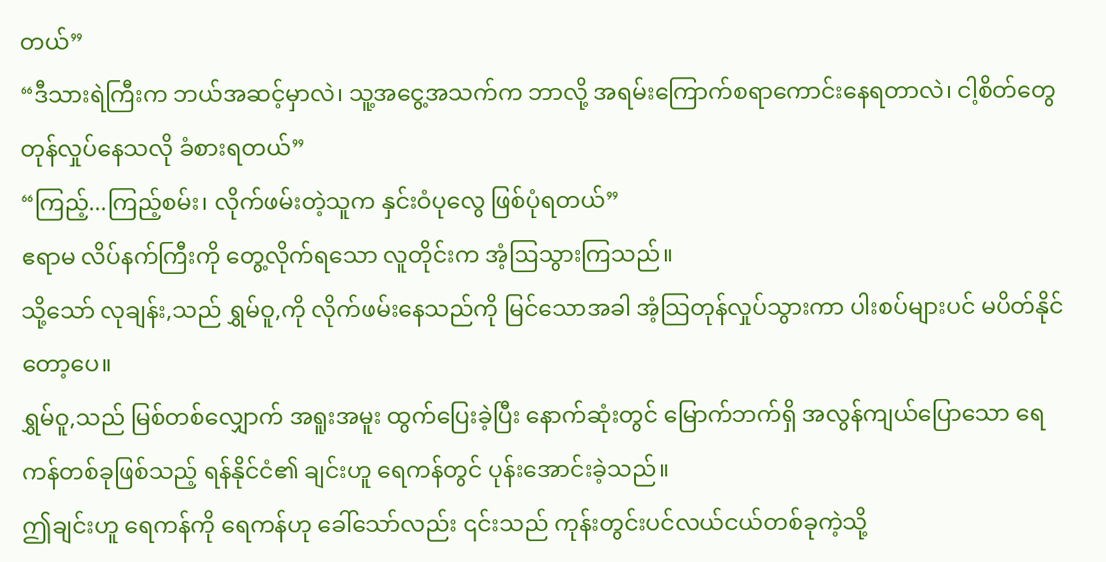တယ်”
“ဒီသားရဲကြီးက ဘယ်အဆင့်မှာလဲ၊ သူ့အငွေ့အသက်က ဘာလို့ အရမ်းကြောက်စရာကောင်းနေရတာလဲ၊ ငါ့စိတ်တွေ တုန်လှုပ်နေသလို ခံစားရတယ်”
“ကြည့်...ကြည့်စမ်း၊ လိုက်ဖမ်းတဲ့သူက နှင်းဝံပုလွေ ဖြစ်ပုံရတယ်”
ဧရာမ လိပ်နက်ကြီးကို တွေ့လိုက်ရသော လူတိုင်းက အံ့ဩသွားကြသည်။
သို့သော် လုချန်း,သည် ရွှမ်ဝူ,ကို လိုက်ဖမ်းနေသည်ကို မြင်သောအခါ အံ့သြတုန်လှုပ်သွားကာ ပါးစပ်များပင် မပိတ်နိုင်တော့ပေ။
ရွှမ်ဝူ,သည် မြစ်တစ်လျှောက် အရူးအမူး ထွက်ပြေးခဲ့ပြီး နောက်ဆုံးတွင် မြောက်ဘက်ရှိ အလွန်ကျယ်ပြောသော ရေကန်တစ်ခုဖြစ်သည့် ရန်နိုင်ငံ၏ ချင်းဟူ ရေကန်တွင် ပုန်းအောင်းခဲ့သည်။
ဤချင်းဟူ ရေကန်ကို ရေကန်ဟု ခေါ်သော်လည်း ၎င်းသည် ကုန်းတွင်းပင်လယ်ငယ်တစ်ခုကဲ့သို့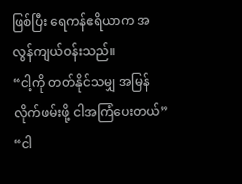ဖြစ်ပြီး ရေကန်ဧရိယာက အလွန်ကျယ်ဝန်းသည်။
“ငါ့ကို တတ်နိုင်သမျှ အမြန်လိုက်ဖမ်းဖို့ ငါအကြံပေးတယ်”
“ငါ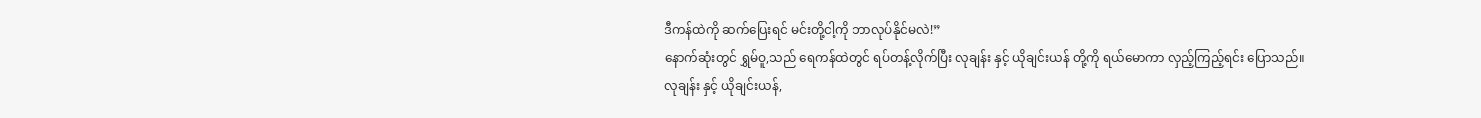ဒီကန်ထဲကို ဆက်ပြေးရင် မင်းတို့ငါ့ကို ဘာလုပ်နိုင်မလဲ!”
နောက်ဆုံးတွင် ရွှမ်ဝူ,သည် ရေကန်ထဲတွင် ရပ်တန့်လိုက်ပြီး လုချန်း နှင့် ယိုချင်းယန် တို့ကို ရယ်မောကာ လှည့်ကြည့်ရင်း ပြောသည်။
လုချန်း နှင့် ယိုချင်းယန်,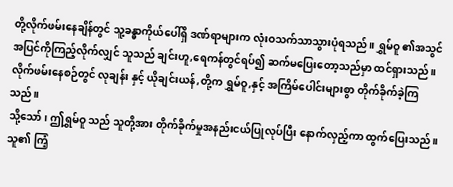တို့လိုက်ဖမ်းနေချိန်တွင် သူ့ခန္ဓာကိုယ်ပေါ်ရှိ ဒဏ်ရာများက လုံးဝသက်သာသွားပုံရသည်။ ရွှမ်ဝူ ၏အသွင်အပြင်ကိုကြည့်လိုက်လျှင် သူသည် ချင်းဟူ,ရေကန်တွင်ရပ်၍ ဆက်မပြေးတော့သည်မှာ ထင်ရှားသည်။
လိုက်ဖမ်းနေစဉ်တွင် လုချန်း နှင့် ယိုချင်းယန်,တို့က ရွှမ်ဝူ,နှင့် အကြိမ်ပေါင်းများစွာ တိုက်ခိုက်ခဲ့ကြသည်။
သို့သော်၊ ဤရွှမ်ဝူ သည် သူတို့အား တိုက်ခိုက်မှုအနည်းငယ်ပြုလုပ်ပြီး နောက်လှည့်ကာ ထွက်ပြေးသည်။
သူ၏ ကြံ့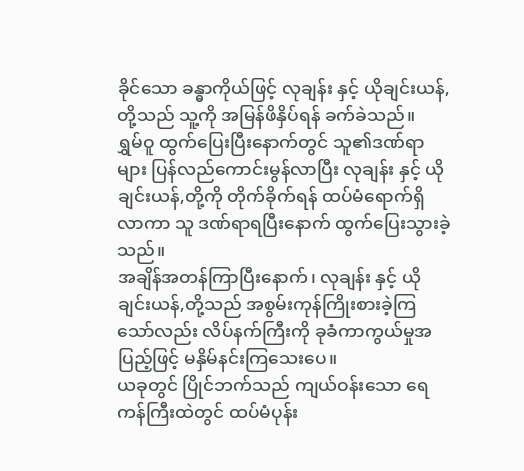ခိုင်သော ခန္ဓာကိုယ်ဖြင့် လုချန်း နှင့် ယိုချင်းယန်,တို့သည် သူ့ကို အမြန်ဖိနှိပ်ရန် ခက်ခဲသည်။
ရွှမ်ဝူ ထွက်ပြေးပြီးနောက်တွင် သူ၏ဒဏ်ရာများ ပြန်လည်ကောင်းမွန်လာပြီး လုချန်း နှင့် ယိုချင်းယန်,တို့ကို တိုက်ခိုက်ရန် ထပ်မံရောက်ရှိလာကာ သူ ဒဏ်ရာရပြီးနောက် ထွက်ပြေးသွားခဲ့သည်။
အချိန်အတန်ကြာပြီးနောက်၊ လုချန်း နှင့် ယိုချင်းယန်,တို့သည် အစွမ်းကုန်ကြိုးစားခဲ့ကြသော်လည်း လိပ်နက်ကြီးကို ခုခံကာကွယ်မှုအပြည့်ဖြင့် မနှိမ်နင်းကြသေးပေ။
ယခုတွင် ပြိုင်ဘက်သည် ကျယ်ဝန်းသော ရေကန်ကြီးထဲတွင် ထပ်မံပုန်း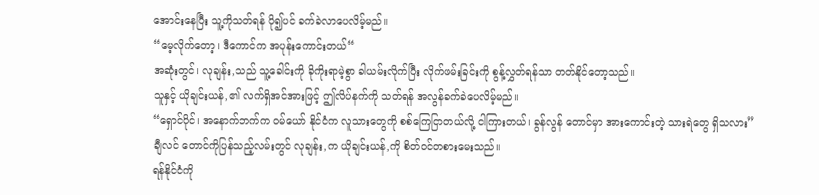အောင်းနေပြီး သူ့ကိုသတ်ရန် ပို၍ပင် ခက်ခဲလာပေလိမ့်မည်။
“မေ့လိုက်တော့၊ ဒီကောင်က အပုန်းကောင်းတယ်“
အဆုံးတွင်၊ လုချန်း,သည် သူ့ခေါင်းကို ခိုကိုးရာမဲ့စွာ ခါယမ်းလိုက်ပြီး လိုက်ဖမ်းခြင်းကို စွန့်လွှတ်ရန်သာ တတ်နိုင်တော့သည်။
သူနှင့် ယိုချင်းယန်,၏ လက်ရှိအင်အားဖြင့် ဤလိပ်နက်ကို သတ်ရန် အလွန်ခက်ခဲပေလိမ့်မည်။
“ရှောင်ပိုင်၊ အနောက်ဘက်က ဝမ်ယော် နိုင်ငံက လူသားတွေကို စစ်ကြေငြာတယ်လို့ ငါကြားတယ်၊ ခွန်လွန် တောင်မှာ အားကောင်းတဲ့ သားရဲတွေ ရှိသလား”
ချီလင် တောင်ကိုပြန်သည့်လမ်းတွင် လုချန်း,က ယိုချင်းယန်,ကို စိတ်ဝင်တစားမေးသည်။
ရန်နိုင်ငံကို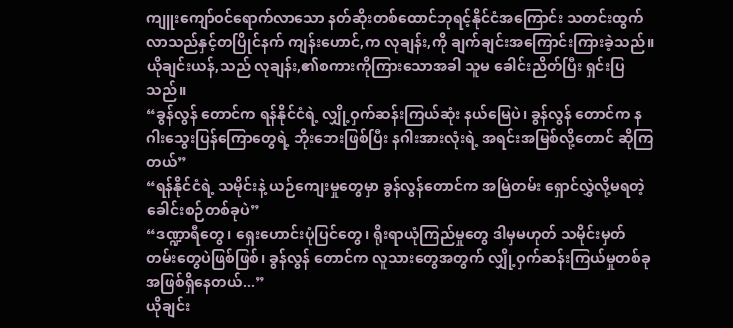ကျူးကျော်ဝင်ရောက်လာသော နတ်ဆိုးတစ်ထောင်ဘုရင့်နိုင်ငံအကြောင်း သတင်းထွက်လာသည်နှင့်တပြိုင်နက် ကျန်းဟောင်,က လုချန်း,ကို ချက်ချင်းအကြောင်းကြားခဲ့သည်။
ယိုချင်းယန်,သည် လုချန်း,၏စကားကိုကြားသောအခါ သူမ ခေါင်းညိတ်ပြီး ရှင်းပြသည်။
“ခွန်လွန် တောင်က ရန်နိုင်ငံရဲ့ လျှို့ဝှက်ဆန်းကြယ်ဆုံး နယ်မြေပဲ၊ ခွန်လွန် တောင်က နဂါးသွေးပြန်ကြောတွေရဲ့ ဘိုးဘေးဖြစ်ပြီး နဂါးအားလုံးရဲ့ အရင်းအမြစ်လို့တောင် ဆိုကြတယ်”
“ရန်နိုင်ငံရဲ့ သမိုင်းနဲ့ ယဉ်ကျေးမှုတွေမှာ ခွန်လွန်တောင်က အမြဲတမ်း ရှောင်လွှဲလို့မရတဲ့ ခေါင်းစဉ်တစ်ခုပဲ”
“ဒဏ္ဍာရီတွေ၊ ရှေးဟောင်းပုံပြင်တွေ၊ ရိုးရာယုံကြည်မှုတွေ ဒါမှမဟုတ် သမိုင်းမှတ်တမ်းတွေပဲဖြစ်ဖြစ်၊ ခွန်လွန် တောင်က လူသားတွေအတွက် လျှို့ဝှက်ဆန်းကြယ်မှုတစ်ခုအဖြစ်ရှိနေတယ်...”
ယိုချင်း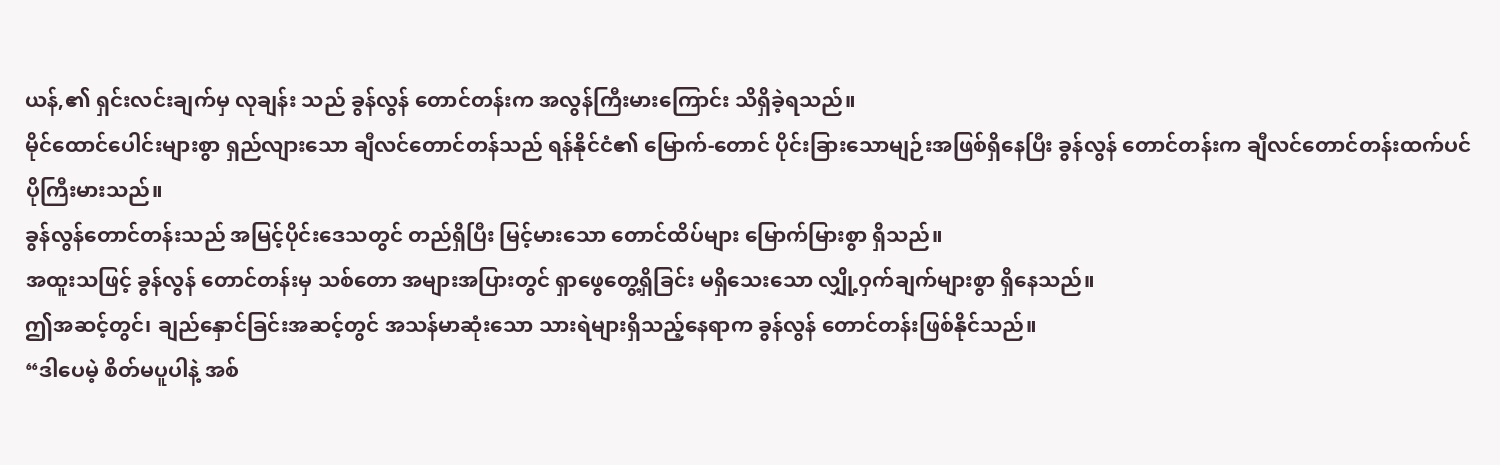ယန်,၏ ရှင်းလင်းချက်မှ လုချန်း သည် ခွန်လွန် တောင်တန်းက အလွန်ကြီးမားကြောင်း သိရှိခဲ့ရသည်။
မိုင်ထောင်ပေါင်းများစွာ ရှည်လျားသော ချီလင်တောင်တန်သည် ရန်နိုင်ငံ၏ မြောက်-တောင် ပိုင်းခြားသောမျဉ်းအဖြစ်ရှိနေပြီး ခွန်လွန် တောင်တန်းက ချီလင်တောင်တန်းထက်ပင် ပိုကြီးမားသည်။
ခွန်လွန်တောင်တန်းသည် အမြင့်ပိုင်းဒေသတွင် တည်ရှိပြီး မြင့်မားသော တောင်ထိပ်များ မြောက်မြားစွာ ရှိသည်။
အထူးသဖြင့် ခွန်လွန် တောင်တန်းမှ သစ်တော အများအပြားတွင် ရှာဖွေတွေ့ရှိခြင်း မရှိသေးသော လျှို့ဝှက်ချက်များစွာ ရှိနေသည်။
ဤအဆင့်တွင်၊ ချည်နှောင်ခြင်းအဆင့်တွင် အသန်မာဆုံးသော သားရဲများရှိသည့်နေရာက ခွန်လွန် တောင်တန်းဖြစ်နိုင်သည်။
“ဒါပေမဲ့ စိတ်မပူပါနဲ့ အစ်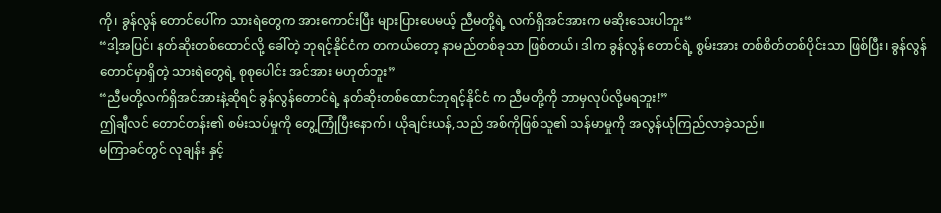ကို၊ ခွန်လွန် တောင်ပေါ်က သားရဲတွေက အားကောင်းပြီး များပြားပေမယ့် ညီမတို့ရဲ့ လက်ရှိအင်အားက မဆိုးသေးပါဘူး“
“ဒါ့အပြင်၊ နတ်ဆိုးတစ်ထောင်လို့ ခေါ်တဲ့ ဘုရင့်နိုင်ငံက တကယ်တော့ နာမည်တစ်ခုသာ ဖြစ်တယ်၊ ဒါက ခွန်လွန် တောင်ရဲ့ စွမ်းအား တစ်စိတ်တစ်ပိုင်းသာ ဖြစ်ပြီး၊ ခွန်လွန် တောင်မှာရှိတဲ့ သားရဲတွေရဲ့ စုစုပေါင်း အင်အား မဟုတ်ဘူး”
“ညီမတို့လက်ရှိအင်အားနဲ့ဆိုရင် ခွန်လွန်တောင်ရဲ့ နတ်ဆိုးတစ်ထောင်ဘုရင့်နိုင်ငံ က ညီမတို့ကို ဘာမှလုပ်လို့မရဘူး!”
ဤချီလင် တောင်တန်း၏ စမ်းသပ်မှုကို တွေ့ကြုံပြီးနောက်၊ ယိုချင်းယန်,သည် အစ်ကိုဖြစ်သူ၏ သန်မာမှုကို အလွန်ယုံကြည်လာခဲ့သည်။
မကြာခင်တွင် လုချန်း နှင့်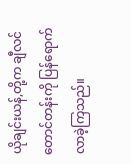ယိုချင်းယန်,တို့က ချီလင် တောင်တန်းကို ပြန်ရောက်လာခဲ့ကြသည်။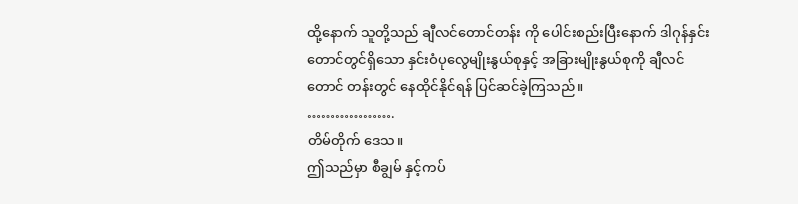ထို့နောက် သူတို့သည် ချီလင်တောင်တန်း ကို ပေါင်းစည်းပြီးနောက် ဒါဂုန်နှင်းတောင်တွင်ရှိသော နှင်းဝံပုလွေမျိုးနွယ်စုနှင့် အခြားမျိုးနွယ်စုကို ချီလင်တောင် တန်းတွင် နေထိုင်နိုင်ရန် ပြင်ဆင်ခဲ့ကြသည်။
……………….
တိမ်တိုက် ဒေသ။
ဤသည်မှာ စီချွမ် နှင့်ကပ်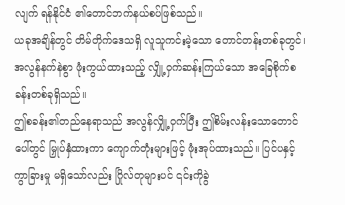လျက် ရန်နိုင်ငံ ၏တောင်ဘက်နယ်စပ်ဖြစ်သည်။
ယခုအချိန်တွင် တိမ်တိုက်ဒေသရှိ လူသူကင်းမဲ့သော တောင်တန်းတစ်ခုတွင်၊ အလွန်နက်နဲစွာ ဖုံးကွယ်ထားသည့် လျှို့ဝှက်ဆန်းကြယ်သော အခြေစိုက်စခန်းတစ်ခုရှိသည်။
ဤစခန်း၏တည်နေရာသည် အလွန်လျှို့ဝှက်ပြီး ဤစိမ်းလန်းသောတောင်ပေါ်တွင် မြှုပ်နှံထားကာ ကျောက်တုံးများဖြင့် ဖုံးအုပ်ထားသည်။ ပြင်ပနှင့် ကွာခြားမှု မရှိသော်လည်း ဂြိုလ်တုများပင် ၎င်းကိုခွဲ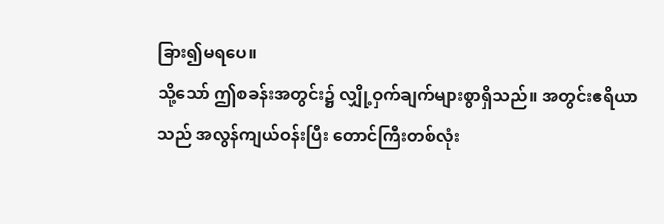ခြား၍မရပေ။
သို့သော် ဤစခန်းအတွင်း၌ လျှို့ဝှက်ချက်များစွာရှိသည်။ အတွင်းဧရိယာသည် အလွန်ကျယ်ဝန်းပြီး တောင်ကြီးတစ်လုံး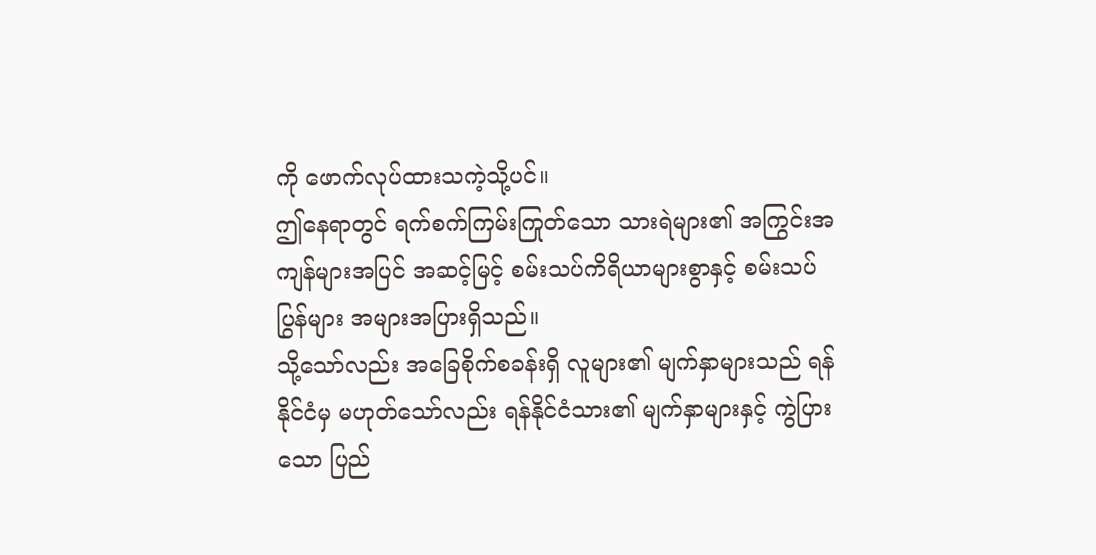ကို ဖောက်လုပ်ထားသကဲ့သို့ပင်။
ဤနေရာတွင် ရက်စက်ကြမ်းကြုတ်သော သားရဲများ၏ အကြွင်းအကျန်များအပြင် အဆင့်မြင့် စမ်းသပ်ကိရိယာများစွာနှင့် စမ်းသပ်ပြွန်များ အများအပြားရှိသည်။
သို့သော်လည်း အခြေစိုက်စခန်းရှိ လူများ၏ မျက်နှာများသည် ရန်နိုင်ငံမှ မဟုတ်သော်လည်း ရန်နိုင်ငံသား၏ မျက်နှာများနှင့် ကွဲပြားသော ပြည်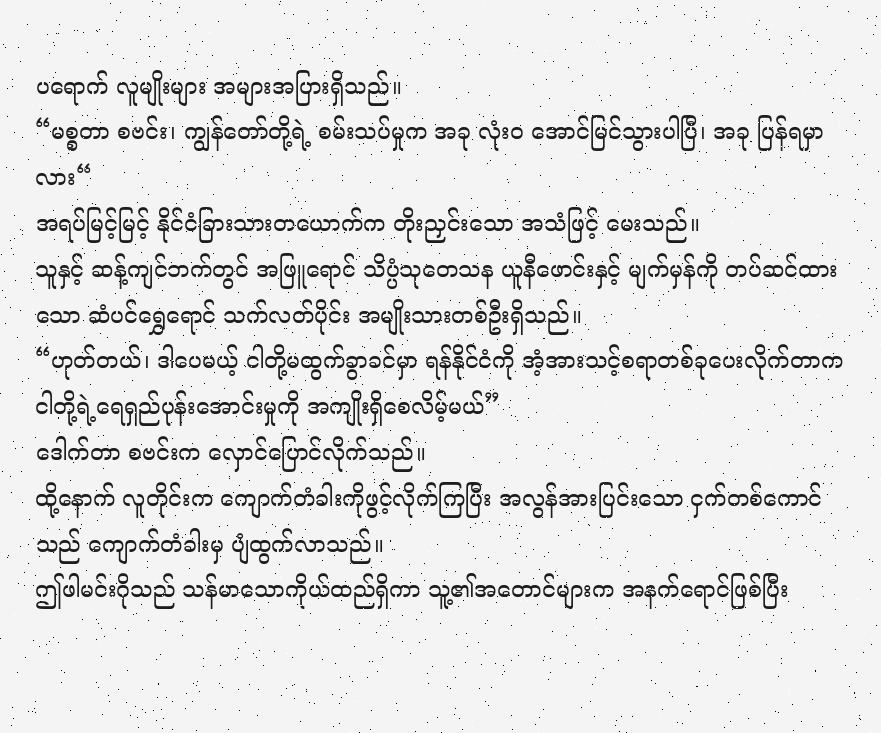ပရောက် လူမျိုးများ အများအပြားရှိသည်။
“မစ္စတာ စဗင်း၊ ကျွန်တော်တို့ရဲ့ စမ်းသပ်မှုက အခု လုံးဝ အောင်မြင်သွားပါပြီ၊ အခု ပြန်ရမှာလား“
အရပ်မြင့်မြင့် နိုင်ငံခြားသားတယောက်က တိုးညှင်းသော အသံဖြင့် မေးသည်။
သူနှင့် ဆန့်ကျင်ဘက်တွင် အဖြူရောင် သိပ္ပံသုတေသန ယူနီဖောင်းနှင့် မျက်မှန်ကို တပ်ဆင်ထားသော ဆံပင်ရွှေရောင် သက်လတ်ပိုင်း အမျိုးသားတစ်ဦးရှိသည်။
“ဟုတ်တယ်၊ ဒါပေမယ့် ငါတို့မထွက်ခွာခင်မှာ ရန်နိုင်ငံကို အံ့အားသင့်စရာတစ်ခုပေးလိုက်တာက ငါတို့ရဲ့ရေရှည်ပုန်းအောင်းမှုကို အကျိုးရှိစေလိမ့်မယ်”
ဒေါက်တာ စဗင်းက လှောင်ပြောင်လိုက်သည်။
ထို့နောက် လူတိုင်းက ကျောက်တံခါးကိုဖွင့်လိုက်ကြပြီး အလွန်အားပြင်းသော ငှက်တစ်ကောင်သည် ကျောက်တံခါးမှ ပျံထွက်လာသည်။
ဤဖါမင်းဂိုသည် သန်မာသောကိုယ်ထည်ရှိကာ သူ့၏အတောင်များက အနက်ရောင်ဖြစ်ပြီး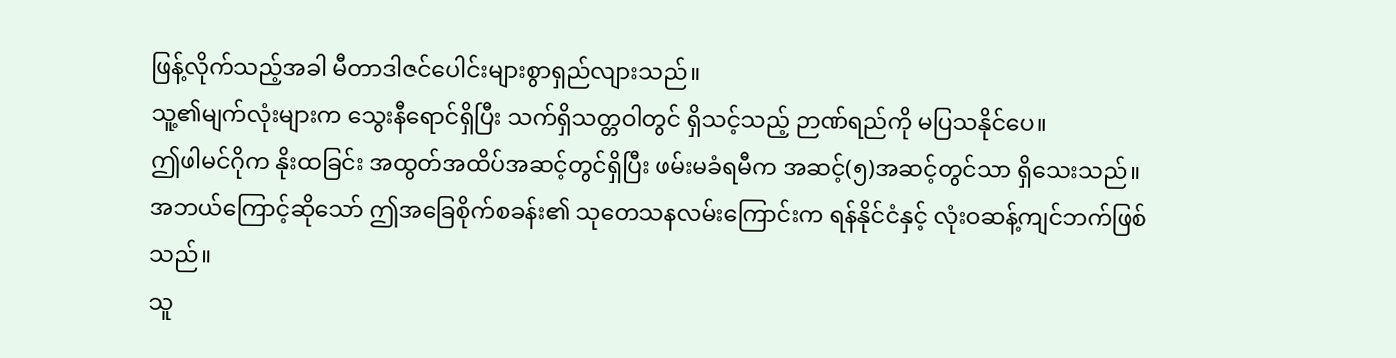ဖြန့်လိုက်သည့်အခါ မီတာဒါဇင်ပေါင်းများစွာရှည်လျားသည်။
သူ့၏မျက်လုံးများက သွေးနီရောင်ရှိပြီး သက်ရှိသတ္တဝါတွင် ရှိသင့်သည့် ဉာဏ်ရည်ကို မပြသနိုင်ပေ။
ဤဖါမင်ဂိုက နိုးထခြင်း အထွတ်အထိပ်အဆင့်တွင်ရှိပြီး ဖမ်းမခံရမီက အဆင့်(၅)အဆင့်တွင်သာ ရှိသေးသည်။
အဘယ်ကြောင့်ဆိုသော် ဤအခြေစိုက်စခန်း၏ သုတေသနလမ်းကြောင်းက ရန်နိုင်ငံနှင့် လုံးဝဆန့်ကျင်ဘက်ဖြစ်သည်။
သူ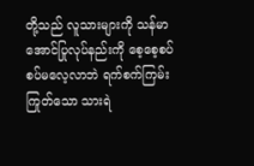တို့သည် လူသားများကို သန်မာအောင်ပြုလုပ်နည်းကို စေ့စေ့စပ်စပ်မလေ့လာဘဲ ရက်စက်ကြမ်းကြုတ်သော သားရဲ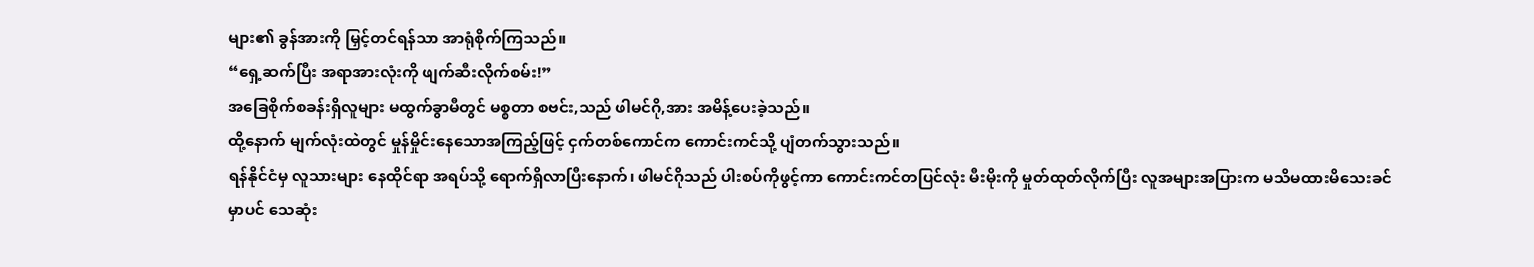များ၏ ခွန်အားကို မြှင့်တင်ရန်သာ အာရုံစိုက်ကြသည်။
“ရှေ့ဆက်ပြီး အရာအားလုံးကို ဖျက်ဆီးလိုက်စမ်း!”
အခြေစိုက်စခန်းရှိလူများ မထွက်ခွာမီတွင် မစ္စတာ စဗင်း,သည် ဖါမင်ဂို,အား အမိန့်ပေးခဲ့သည်။
ထို့နောက် မျက်လုံးထဲတွင် မှုန်မှိုင်းနေသောအကြည့်ဖြင့် ငှက်တစ်ကောင်က ကောင်းကင်သို့ ပျံတက်သွားသည်။
ရန်နိုင်ငံမှ လူသားများ နေထိုင်ရာ အရပ်သို့ ရောက်ရှိလာပြီးနောက်၊ ဖါမင်ဂိုသည် ပါးစပ်ကိုဖွင့်ကာ ကောင်းကင်တပြင်လုံး မီးမိုးကို မှုတ်ထုတ်လိုက်ပြီး လူအများအပြားက မသိမထားမိသေးခင်မှာပင် သေဆုံး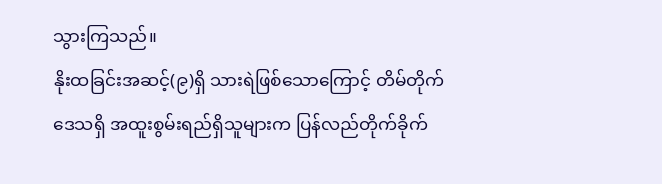သွားကြသည်။
နိုးထခြင်းအဆင့်(၉)ရှိ သားရဲဖြစ်သောကြောင့် တိမ်တိုက်ဒေသရှိ အထူးစွမ်းရည်ရှိသူများက ပြန်လည်တိုက်ခိုက်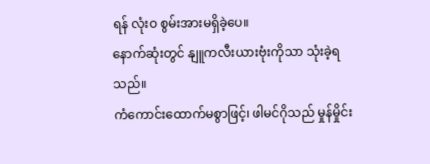ရန် လုံးဝ စွမ်းအားမရှိခဲ့ပေ။
နောက်ဆုံးတွင် နျူကလီးယားဗုံးကိုသာ သုံးခဲ့ရသည်။
ကံကောင်းထောက်မစွာဖြင့်၊ ဖါမင်ဂိုသည် မှုန်မှိုင်း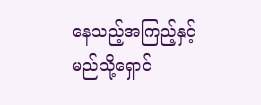နေသည့်အကြည့်နှင့် မည်သို့ရှောင်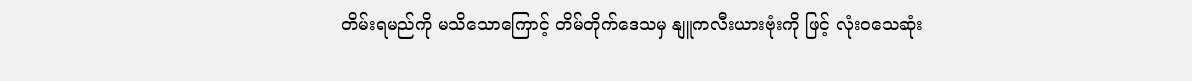တိမ်းရမည်ကို မသိသောကြောင့် တိမ်တိုက်ဒေသမှ နျူကလီးယားဗုံးကို ဖြင့် လုံးဝသေဆုံး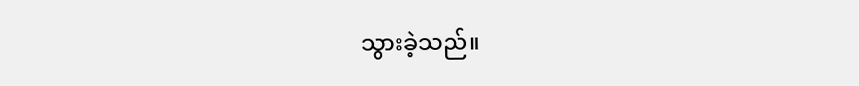သွားခဲ့သည်။